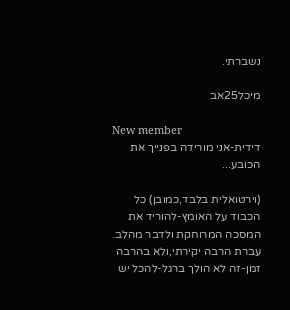נשברתי.

מיכל25אב

New member
דידית-אני מורידה בפנייך את הכובע...

(וירטואלית בלבד,כמובן) כל הכבוד על האומץ-להוריד את המסכה המרוחקת ולדבר מהלב. עברת הרבה יקירתי,ולא בהרבה זמן-זה לא הולך ברגל-להכל יש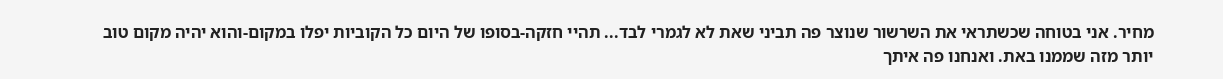מחיר. אני בטוחה שכשתראי את השרשור שנוצר פה תביני שאת לא לגמרי לבד... תהיי חזקה-בסופו של היום כל הקוביות יפלו במקום-והוא יהיה מקום טוב יותר מזה שממנו באת. ואנחנו פה איתך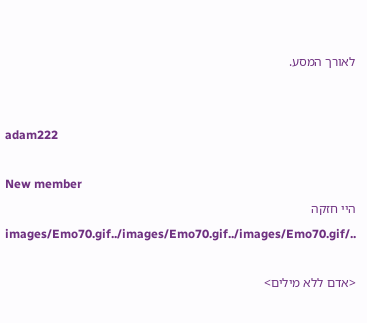לאורך המסע.


adam222

New member
היי חזקה ../images/Emo70.gif../images/Emo70.gif../images/Emo70.gif

<אדם ללא מילים>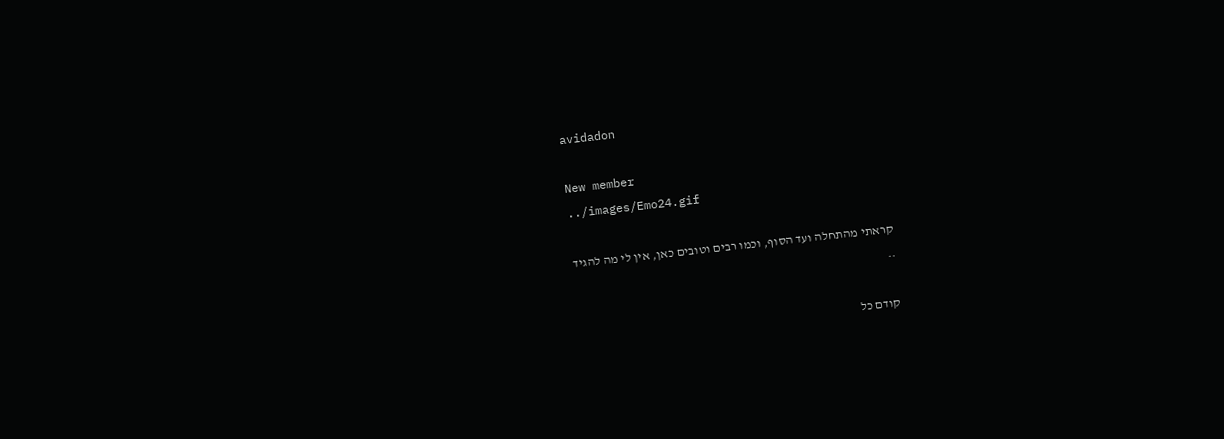avidadon

New member
../images/Emo24.gif

קראתי מהתחלה ועד הסוף, וכמו רבים וטובים כאן, אין לי מה להגיד
..

קודם כל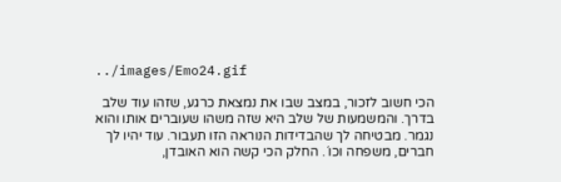../images/Emo24.gif

הכי חשוב לזכור, במצב שבו את נמצאת כרגע, שזהו עוד שלב בדרך. והמשמעות של שלב היא שזה משהו שעוברים אותו והוא נגמר. מבטיחה לך שהבדידות הנוראה הזו תעבור. עוד יהיו לך חברים, משפחה וכו´. החלק הכי קשה הוא האובדן,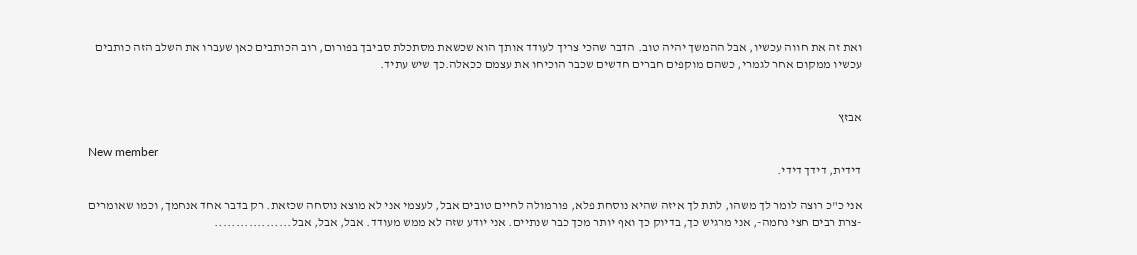ואת זה את חווה עכשיו, אבל ההמשך יהיה טוב. הדבר שהכי צריך לעודד אותך הוא שכשאת מסתכלת סביבך בפורום, רוב הכותבים כאן שעברו את השלב הזה כותבים עכשיו ממקום אחר לגמרי, כשהם מוקפים חברים חדשים שכבר הוכיחו את עצמם ככאלה.כך שיש עתיד.


אבזץ

New member
דידית, דידך דידי.

אני כ"כ רוצה לומר לך משהו, לתת לך איזה שהיא נוסחת פלא, פורמולה לחיים טובים אבל, לעצמי אני לא מוצא נוסחה שכזאת. רק בדבר אחד אנחמך, וכמו שאומרים -צרת רבים חצי נחמה-, אני מרגיש כך, בדיוק כך ואף יותר מכך כבר שנתיים. אני יודע שזה לא ממש מעודד. אבל, אבל, אבל..................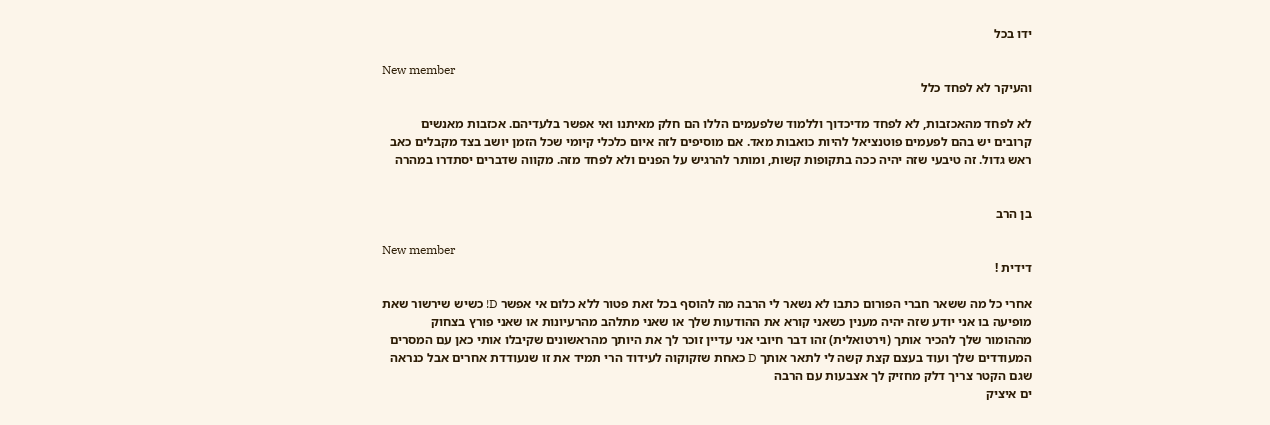ידו בכל

New member
והעיקר לא לפחד כלל

לא לפחד מהאכזבות, לא לפחד מדיכדוך וללמוד שלפעמים הללו הם חלק מאיתנו ואי אפשר בלעדיהם. אכזבות מאנשים קרובים יש בהם לפעמים פוטנציאל להיות כואבות מאד. אם מוסיפים לזה איום כלכלי קיומי שכל הזמן יושב בצד מקבלים כאב ראש גדול. זה טיבעי שזה יהיה ככה בתקופות קשות, ומותר להרגיש על הפנים ולא לפחד מזה. מקווה שדברים יסתדרו במהרה


בן הרב

New member
דידית !

אחרי כל מה ששאר חברי הפורום כתבו לא נשאר לי הרבה מה להוסף בכל זאת פטור ללא כלום אי אפשר D! כשיש שירשור שאת מופיעה בו אני יודע שזה יהיה מענין כשאני קורא את ההודעות שלך או שאני מתלהב מהרעיונות או שאני פורץ בצחוק מההומור שלך להכיר אותך (וירטואלית) זהו דבר חיובי אני עדיין זוכר לך את היותך מהראשונים שקיבלו אותי כאן עם המסרים המעודדים שלך ועוד בעצם קצת קשה לי לתאר אותך D כאחת שזקוקוה לעידוד הרי תמיד את זו שנעודדת אחרים אבל כנראה שגם הקטר צריך דלק מחזיק לך אצבעות עם הרבה
ים איציק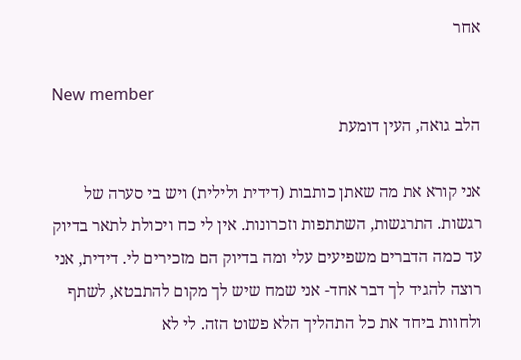אחר

New member
הלב גואה, העין דומעת

אני קורא את מה שאתן כותבות (דידית ולילית) ויש בי סערה של רגשות. התרגשות, השתתפות וזכרונות. אין לי כח ויכולת לתאר בדיוק עד כמה הדברים משפיעים עלי ומה בדיוק הם מזכירים לי. דידית, אני רוצה להגיד לך דבר אחד- אני שמח שיש לך מקום להתבטא, לשתף ולחוות ביחד את כל התהליך הלא פשוט הזה. לי לא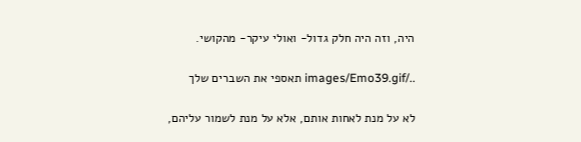היה, וזה היה חלק גדול- ואולי עיקר- מהקושי.

../images/Emo39.gif תאספי את השברים שלך

לא על מנת לאחות אותם, אלא על מנת לשמור עליהם,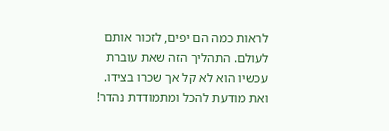לראות כמה הם יפים, לזכור אותם לעולם. התהליך הזה שאת עוברת עכשיו הוא לא קל אך שכרו בצידו. ואת מודעת להכל ומתמודדת נהדר!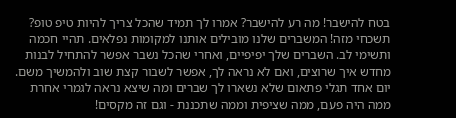בטח להישבר! מה רע להישבר? אמרו לך תמיד שהכל צריך להיות טיפ טופ? תשכחי מזה! המשברים שלנו מובילים אותנו למקומות נפלאים. תהיי חכמה ותשימי לב. השברים שלך יפיפיים, ואחרי שהכל נשבר אפשר להתחיל לבנות מחדש איך שרוצים, ואם לא נראה לך, אפשר לשבור קצת שוב ולהמשיך משם. יום אחד תגלי פתאום שלא נשארו לך שברים ומה שיצא נראה לגמרי אחרת ממה היה פעם, ממה שציפית וממה שתכננת - וגם זה מקסים!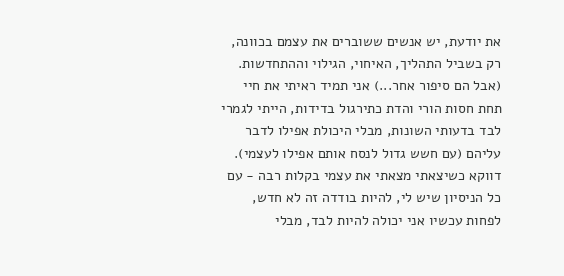את יודעת, יש אנשים ששוברים את עצמם בכוונה, רק בשביל התהליך, האיחוי, הגילוי וההתחדשות. (אבל הם סיפור אחר...) אני תמיד ראיתי את חיי תחת חסות הורי והדת כתירגול בדידות, הייתי לגמרי לבד בדעותי השונות, מבלי היכולת אפילו לדבר עליהם (עם חשש גדול לנסח אותם אפילו לעצמי). דווקא כשיצאתי מצאתי את עצמי בקלות רבה - עם כל הניסיון שיש לי, להיות בודדה זה לא חדש, לפחות עכשיו אני יכולה להיות לבד, מבלי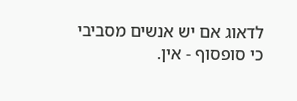לדאוג אם יש אנשים מסביבי כי סופסוף - אין.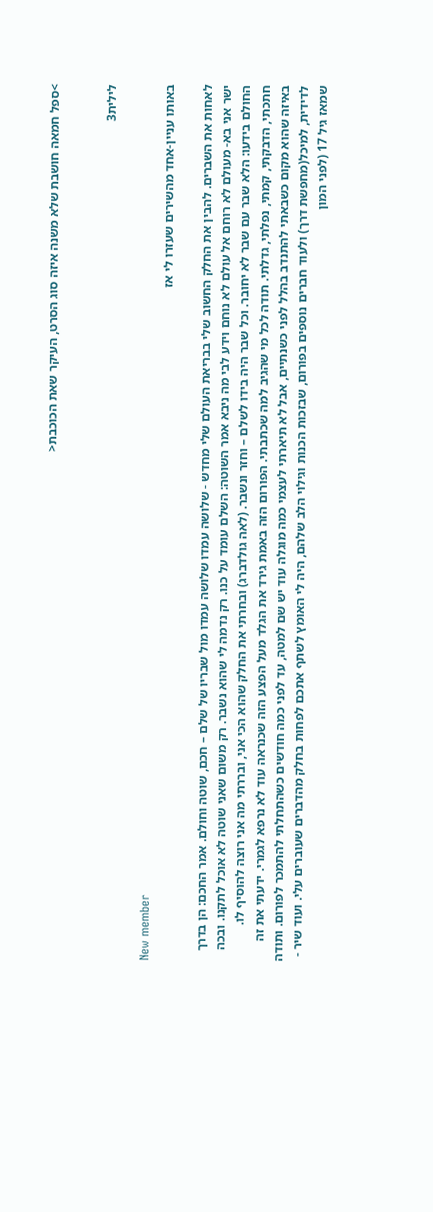>ספל חמאה חושבת שלא משנה איזה סוג הסרט, העיקר שאת הכוכבת<


לילית3

New member
באותו עניין-אחד מהשירים שעזרו לי אז

לאחות את השברים. להבין את החלק החשוב שלי בבריאת העולם שלי מחדש - שלושה עמדו שלושה עמדו מול שבריו של שלם – חכם, שוטה וחולם. אמר החכם: הן בדרך ישר אני בא- מעולם לא רוחם אל עולם לא נוחם וידע לבי מה ניבא אמר השוטה: השלם עומד על כנו. רק נדמה לי שהוא נשבר. רק משום שאני שוטה לא אוכל לתקנו. ובכה החולם בידעו: הלא שבר עם שבר לא יחובר. וכל שבר היה בידו לשלם – וחזר ונשבר. (לאה גולדברג) ובחרתי את החלק שהוא הכי אני, ובררתי מה אני רוצה להוסיף לו. חתכתי, הדבקתי, קמתי, נפלתי, גדלתי. תודה לכל מי שהגיב למה שכתבתי. הפורום הזה באמת גירד את הגלד מעל הפצע הזה שכנראה עוד לא נרפא לגמרי. ידעתי את זה באיזה שהוא מקום כשבאתי להתנדב בהלל לפני כשנתיים, אבל לא תיארתי לעצמי כמה מוגלה עוד יש שם למטה, עד לפני כמה חודשים כשהתחלתי להתמכר לפורום. ותודה לדידית, למיכל(מחפשת דרך) ולעוד חברים נוספים בפורום, שבזכות הכנות וגילוי הלב שלהם, היה לי האומץ לשתף אתכם לפחות בחלק מהדברים שעוברים עלי. ועוד שיר - שמאז גיל 17 (לפני המון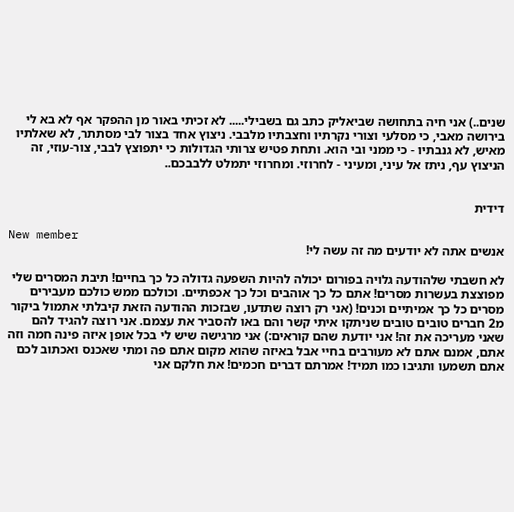שנים..) אני חיה בתחושה שביאליק כתב גם בשבילי..... לא זכיתי באור מן ההפקר אף לא בא לי בירושה מאבי, כי מסלעי וצורי נקרתיו וחצבתיו מלבבי. ניצוץ אחד בצור לבי מסתתר, לא שאלתיו מאיש, לא גנבתיו - כי ממני ובי הוא. ותחת פטיש צרותי הגדולות כי יתפוצץ לבבי, צור-עוזי, זה הניצוץ עף, ניתז אל עיני, ומעיני - לחרוזי. ומחרוזי יתמלט ללבבכם..


דידית

New member
אנשים אתה לא יודעים מה זה עשה לי!

לא חשבתי שלהודעה גלויה בפורום יכולה להיות השפעה גדולה כל כך בחיים! תיבת המסרים שלי מפוצצת בעשרות מסרים! אתם כל כך אוהבים וכל כך אכפתיים. וכולכם ממש כולכם מעבירים מסרים כל כך אמיתיים וכנים! (אני רק רוצה שתדעו, שבזכות ההודעה הזאת קיבלתי אתמול ביקור מ2 חברים טובים טובים שניתקו איתי קשר והם באו להסביר את עצמם. אני רוצה להגיד להם שאני מעריכה את זה! אני יודעת שהם קוראים:) אני מרגישה שיש לי בכל אופן איזה פינה חמה וזה אתם, אמנם אתם לא מעורבים בחיי אבל באיזה שהוא מקום אתם פה ומתי שאכנס ואכתוב לכם אתם תשמעו ותגיבו כמו תמיד! אמרתם דברים חכמים! את חלקם אני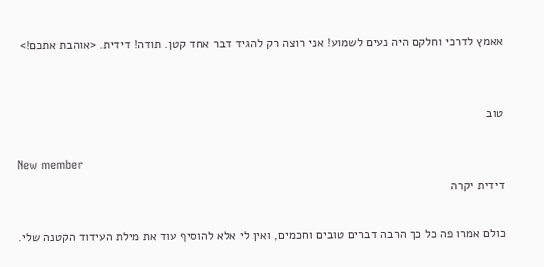אאמץ לדרכי וחלקם היה נעים לשמוע! אני רוצה רק להגיד דבר אחד קטן. תודה! דידית. <אוהבת אתכם!>


טוב

New member
דידית יקרה

כולם אמרו פה כל כך הרבה דברים טובים וחכמים, ואין לי אלא להוסיף עוד את מילת העידוד הקטנה שלי.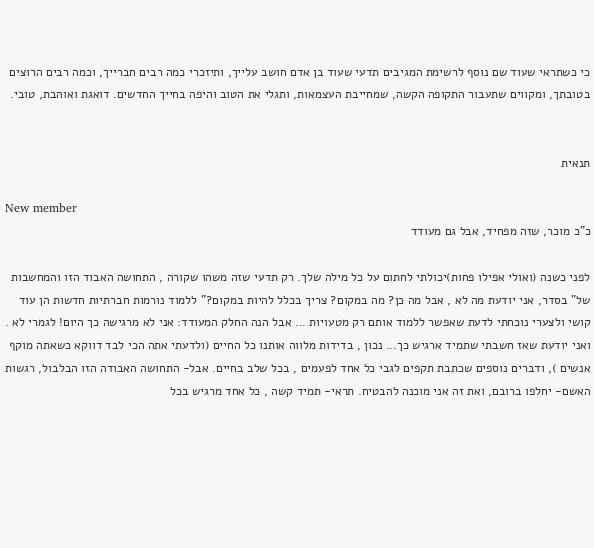כי כשתראי שעוד שם נוסף לרשימת המגיבים תדעי שעוד בן אדם חושב עלייך, ותיזכרי כמה רבים חברייך, וכמה רבים הרוצים בטובתך, ומקווים שתעבור התקופה הקשה, שמחייבת העצמאות, ותגלי את הטוב והיפה בחייך החדשים. דואגת ואוהבת, טובי.


תנאית

New member
כ"כ מוכר, שזה מפחיד, אבל גם מעודד

לפני כשנה (ואולי אפילו פחות)יכולתי לחתום על כל מילה שלך. רק תדעי שזה משהו שקורה , התחושה האבוד הזו והמחשבות של" בסדר, אני יודעת מה לא , אבל מה כן? מה במקום? צריך בכלל להיות במקום?" ללמוד נורמות חברתיות חדשות הן עוד קושי ולצערי נוכחתי לדעת שאפשר ללמוד אותם רק מטעויות ... אבל הנה החלק המעודד: אני לא מרגישה כך היום! לגמרי לא . ואני יודעת שאז חשבתי שתמיד ארגיש כך... נכון , בדידות מלווה אותנו כל החיים (ולדעתי אתה הכי לבד דווקא כשאתה מוקף אנשים ), ודברים נוספים שכתבת תקפים לגבי כל אחד לפעמים , בכל שלב בחיים. אבל- התחושה האבודה הזו הבלבול, רגשות האשם- יחלפו ברובם, ואת זה אני מוכנה להבטיח. תראי- תמיד קשה , כל אחד מרגיש בכל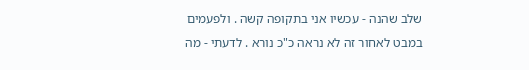שלב שהנה - עכשיו אני בתקופה קשה . ולפעמים במבט לאחור זה לא נראה כ"כ נורא . לדעתי - מה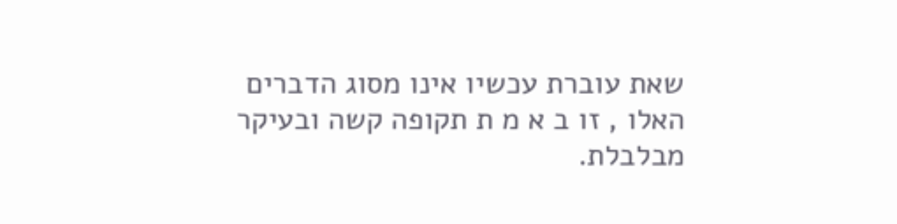שאת עוברת עכשיו אינו מסוג הדברים האלו , זו ב א מ ת תקופה קשה ובעיקר מבלבלת.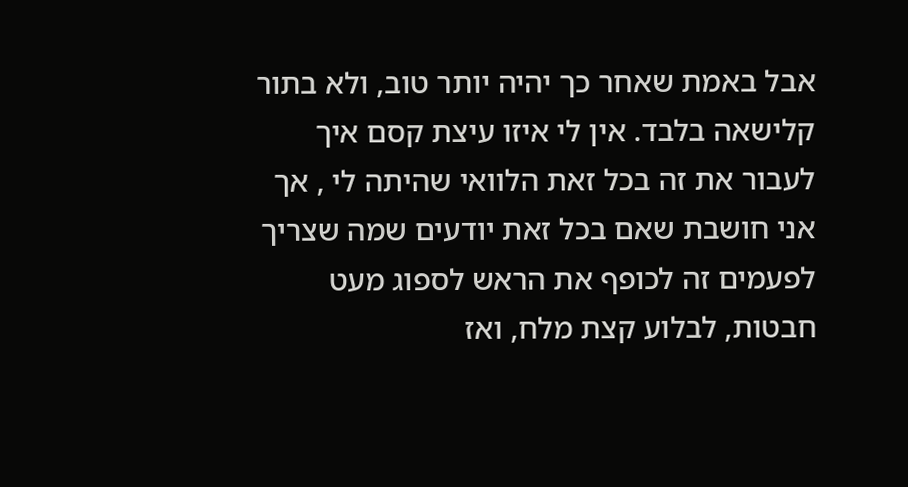אבל באמת שאחר כך יהיה יותר טוב, ולא בתור קלישאה בלבד. אין לי איזו עיצת קסם איך לעבור את זה בכל זאת הלוואי שהיתה לי , אך אני חושבת שאם בכל זאת יודעים שמה שצריך לפעמים זה לכופף את הראש לספוג מעט חבטות, לבלוע קצת מלח, ואז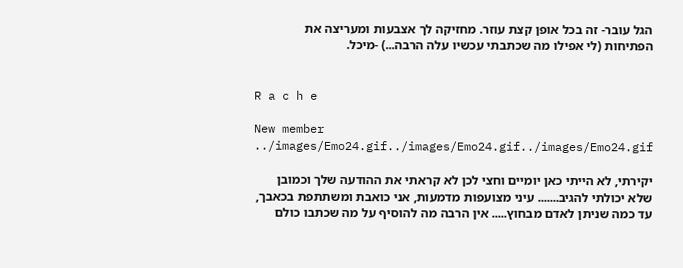הגל עובר- זה בכל אופן קצת עוזר. מחזיקה לך אצבעות ומעריצה את הפתיחות (לי אפילו מה שכתבתי עכשיו עלה הרבה...) -מיכל.


R a c h e

New member
../images/Emo24.gif../images/Emo24.gif../images/Emo24.gif

יקירתי, לא הייתי כאן יומיים וחצי לכן לא קראתי את ההודעה שלך וכמובן שלא יכולתי להגיב....... עיני מצועפות מדמעות, אני כואבת ומשתתפת בכאבך, עד כמה שניתן לאדם מבחוץ..... אין הרבה מה להוסיף על מה שכתבו כולם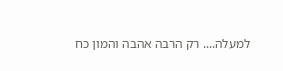למעלה.... רק הרבה אהבה והמון כח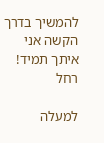להמשיך בדרך הקשה אני איתך תמיד! רחל

למעלה